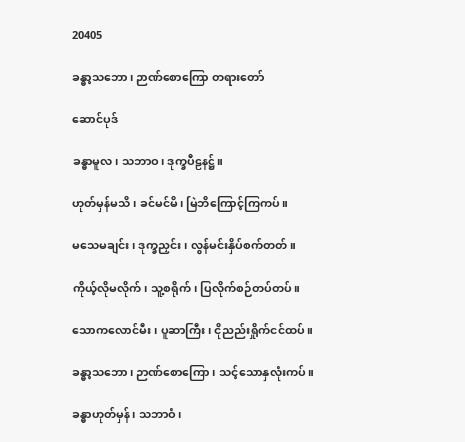20405

ခန္ဓာ့သဘော၊ ဉာဏ်စောကြော တရားတော်

ဆောင်ပုဒ်

ခန္ဓာမူလ၊ သဘာဝ၊ ဒုက္ခပီဠနဋ္ဌ်။

ဟုတ်မှန်မသိ၊ ခင်မင်မိ၊ မြဲဘိကြောင့်ကြကပ်။

မသေမချင်း၊ ဒုက္ခညှင်း၊ လွန်မင်းနှိပ်စက်တတ်။

ကိုယ့်လိုမလိုက်၊ သူ့စရိုက်၊ ပြလိုက်စဉ်တပ်တပ်။

သောကလောင်မီး၊ ပူဆာကြီး၊ ငိုညည်းရှိုက်ငင်ထပ်။

ခန္ဓာ့သဘော၊ ဉာဏ်စောကြော၊ သင့်သောနှလုံးကပ်။

ခန္ဓာဟုတ်မှန်၊ သဘာဝံ၊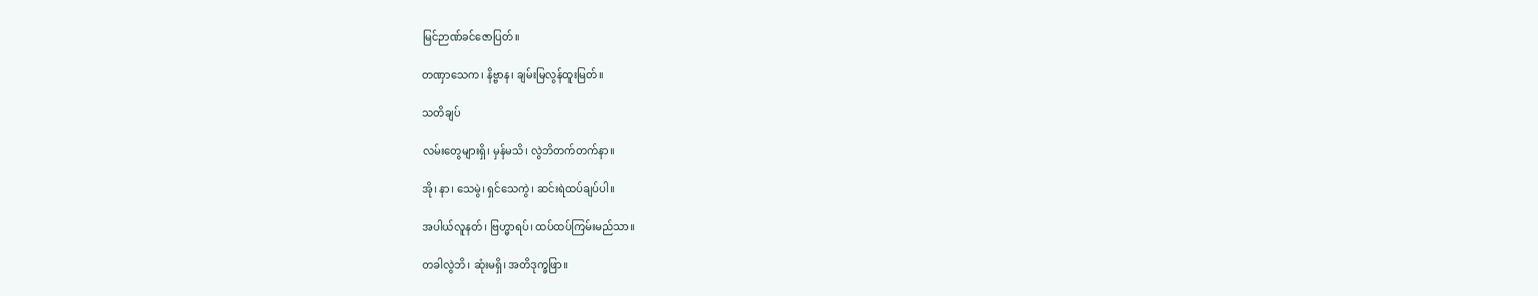မြင်ဉာဏ်ခင်ဇောပြတ်။

တဏှာသေက၊ နိဗ္ဗာန၊ ချမ်းမြလွန်ထူးမြတ်။

သတိချပ်

လမ်းတွေများရှိ၊ မှန်မသိ၊ လွဲဘိတက်တက်နာ။

အို၊ နာ၊ သေမွဲ၊ ရှင်သေကွဲ၊ ဆင်းရဲထပ်ချပ်ပါ။

အပါယ်လူနတ်၊ ဗြဟ္မာရပ်၊ ထပ်ထပ်ကြမ်းမည်သာ။

တခါလွဲဘိ၊ ဆုံးမရှိ၊ အတိဒုက္ခဖြာ။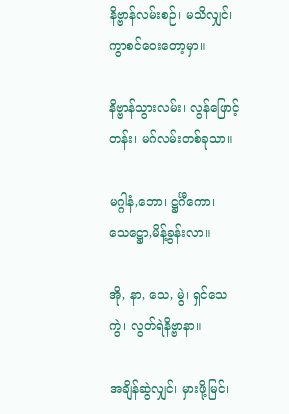နိဗ္ဗာန်လမ်းစဉ်၊ မသိလျှင်၊ ကွာစင်ဝေးတော့မှာ။

နိဗ္ဗာန်သွားလမ်း၊ လွန်ဖြောင့်တန်း၊ မဂ်လမ်းတစ်ခုသာ။

မဂ္ဂါနံ,ဘော၊ ဋ္ဌင်္ဂီကော၊ သေဋ္ဌော,မိန့်ခွန်းလာ။

အို, နာ, သေ, မွဲ၊ ရှင်သေကွဲ၊ လွတ်ရဲနိဗ္ဗာနာ။

အချိန်ဆွဲလျှင်၊ မှားဖို့မြင်၊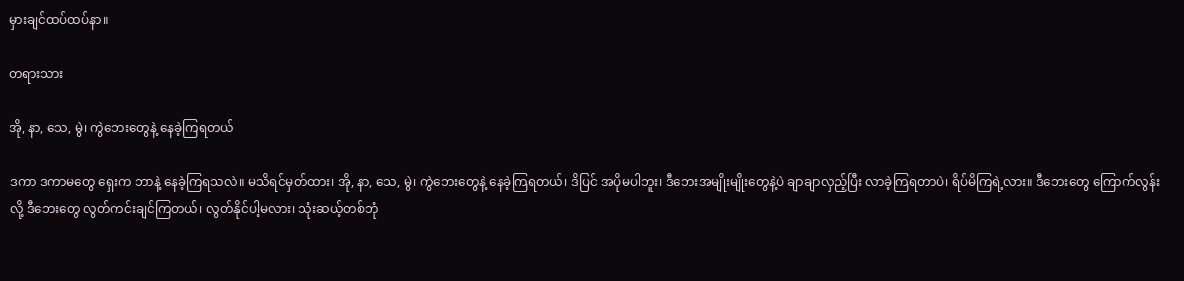မှားချင်ထပ်ထပ်နာ။

တရားသား

အို, နာ, သေ, မွဲ၊ ကွဲဘေးတွေနဲ့ နေခဲ့ကြရတယ်

ဒကာ ဒကာမတွေ ရှေးက ဘာနဲ့ နေခဲ့ကြရသလဲ။ မသိရင်မှတ်ထား၊ အို, နာ, သေ, မွဲ၊ ကွဲဘေးတွေနဲ့ နေခဲ့ကြရတယ်၊ ဒိပြင် အပိုမပါဘူး၊ ဒီဘေးအမျိုးမျိုးတွေနဲ့ပဲ ချာချာလှည့်ပြီး လာခဲ့ကြရတာပဲ၊ ရိပ်မိကြရဲ့လား။ ဒီဘေးတွေ ကြောက်လွန်းလို့ ဒီဘေးတွေ လွတ်ကင်းချင်ကြတယ်၊ လွတ်နိုင်ပါ့မလား၊ သုံးဆယ့်တစ်ဘုံ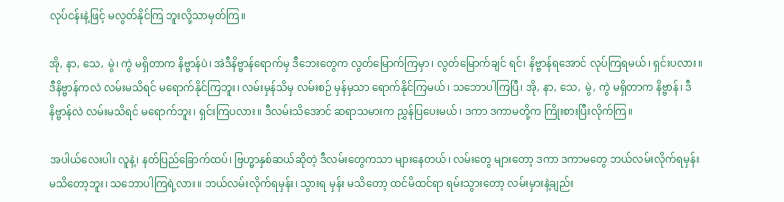လုပ်ငန်းနဲ့ဖြင့် မလွတ်နိုင်ကြ ဘူးလို့သာမှတ်ကြ။

အို, နာ, သေ, မွဲ၊ ကွဲ မရှိတာက နိဗ္ဗာန်ပဲ၊ အဲဒီနိဗ္ဗာန်ရောက်မှ ဒီဘေးတွေက လွတ်မြောက်ကြမှာ၊ လွတ်မြောက်ချင် ရင်၊ နိဗ္ဗာန်ရအောင် လုပ်ကြရမယ်၊ ရှင်းပလား။ ဒီနိဗ္ဗာန်ကလဲ လမ်းမသိရင် မရောက်နိုင်ကြဘူး၊ လမ်းမှန်သိမှ လမ်းစဉ် မှန်မှသာ ရောက်နိုင်ကြမယ်၊ သဘောပါကြပြီ၊ အို, နာ, သေ, မွဲ, ကွဲ မရှိတာက နိဗ္ဗာန်၊ ဒီနိဗ္ဗာန်လဲ လမ်းမသိရင် မရောက်ဘူး၊ ရှင်းကြပလား။ ဒီလမ်းသိအောင် ဆရာသမားက ညွှန်ပြပေးမယ်၊ ဒကာ ဒကာမတို့က ကြိုးစားပြီးလိုက်ကြ။

အပါယ်လေးပါး လူနဲ့၊ နတ်ပြည်ခြောက်ထပ်၊ ဗြဟ္မာနှစ်ဆယ်ဆိုတဲ့ ဒီလမ်းတွေကသာ များနေတယ်၊ လမ်းတွေ များတော့ ဒကာ ဒကာမတွေ ဘယ်လမ်းလိုက်ရမှန်း မသိတော့ဘူး၊ သဘောပါကြရဲ့လား။ ဘယ်လမ်းလိုက်ရမှန်း၊ သွားရ မှန်း မသိတော့ ထင်မိထင်ရာ ရမ်းသွားတော့ လမ်းမှားနဲ့ချည်း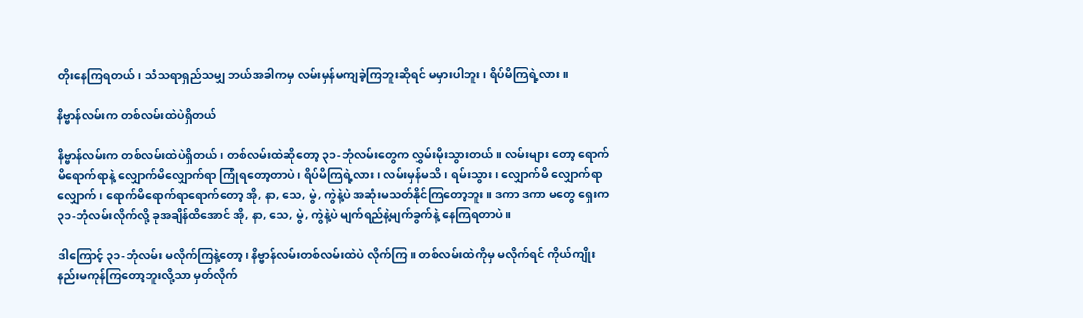တိုးနေကြရတယ်၊ သံသရာရှည်သမျှ ဘယ်အခါကမှ လမ်းမှန်မကျခဲ့ကြဘူးဆိုရင် မမှားပါဘူး၊ ရိပ်မိကြရဲ့လား။

နိဗ္ဗာန်လမ်းက တစ်လမ်းထဲပဲရှိတယ်

နိဗ္ဗာန်လမ်းက တစ်လမ်းထဲပဲရှိတယ်၊ တစ်လမ်းထဲဆိုတော့ ၃၁-ဘုံလမ်းတွေက လွှမ်းမိုးသွားတယ်။ လမ်းများ တော့ ရောက်မိရောက်ရာနဲ့ လျှောက်မိလျှောက်ရာ ကြုံရတော့တာပဲ၊ ရိပ်မိကြရဲ့လား၊ လမ်းမှန်မသိ၊ ရမ်းသွား၊ လျှောက်မိ လျှောက်ရာလျှောက်၊ ရောက်မိရောက်ရာရောက်တော့ အို, နာ, သေ, မွဲ, ကွဲနဲ့ပဲ အဆုံးမသတ်နိုင်ကြတော့ဘူး။ ဒကာ ဒကာ မတွေ ရှေးက ၃၁-ဘုံလမ်းလိုက်လို့ ခုအချိန်ထိအောင် အို, နာ, သေ, မွဲ, ကွဲနဲ့ပဲ မျက်ရည်နဲ့မျက်ခွက်နဲ့ နေကြရတာပဲ။

ဒါကြောင့် ၃၁-ဘုံလမ်း မလိုက်ကြနဲ့တော့၊ နိဗ္ဗာန်လမ်းတစ်လမ်းထဲပဲ လိုက်ကြ။ တစ်လမ်းထဲကိုမှ မလိုက်ရင် ကိုယ်ကျိုးနည်းမကုန်ကြတော့ဘူးလို့သာ မှတ်လိုက်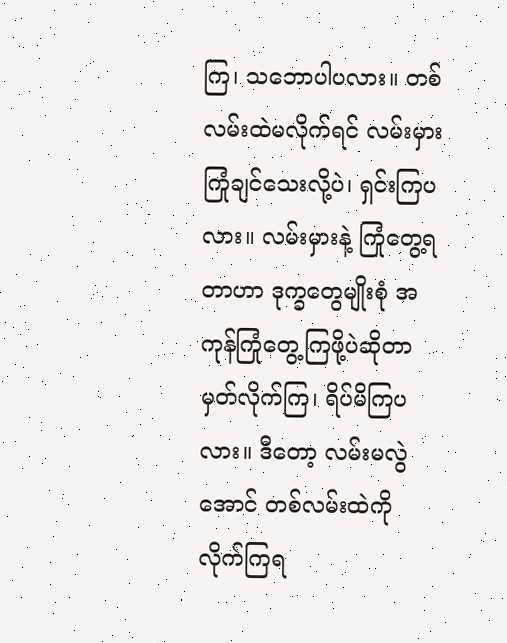ကြ၊ သဘောပါပလား။ တစ်လမ်းထဲမလိုက်ရင် လမ်းမှားကြုံချင်သေးလို့ပဲ၊ ရှင်းကြပလား။ လမ်းမှားနဲ့ ကြုံတွေ့ရတာဟာ ဒုက္ခတွေမျိုးစုံ အကုန်ကြုံတွေ့ကြဖို့ပဲဆိုတာ မှတ်လိုက်ကြ၊ ရိပ်မိကြပလား။ ဒီတော့ လမ်းမလွဲအောင် တစ်လမ်းထဲကို လိုက်ကြရ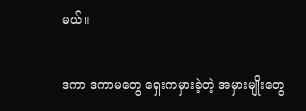မယ်။

ဒကာ ဒကာမတွေ ရှေးကမှားခဲ့တဲ့ အမှားမျိုးတွေ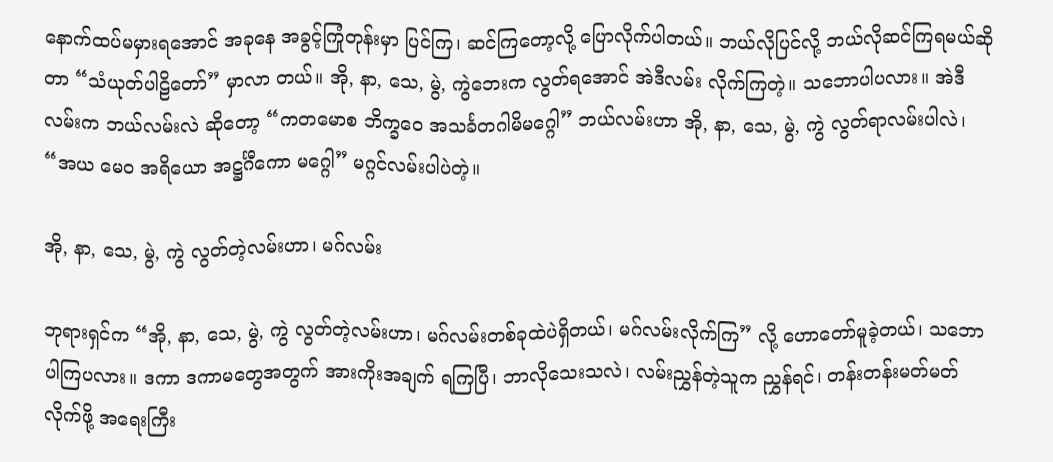နောက်ထပ်မမှားရအောင် အခုနေ အခွင့်ကြုံတုန်းမှာ ပြင်ကြ၊ ဆင်ကြတော့လို့ ပြောလိုက်ပါတယ်။ ဘယ်လိုပြင်လို့ ဘယ်လိုဆင်ကြရမယ်ဆိုတာ “သံယုတ်ပါဠိတော်” မှာလာ တယ်။ အို, နာ, သေ, မွဲ, ကွဲဘေးက လွတ်ရအောင် အဲဒီလမ်း လိုက်ကြတဲ့။ သဘောပါပလား။ အဲဒီလမ်းက ဘယ်လမ်းလဲ ဆိုတော့ “ကတမောစ ဘိက္ခဝေ အသင်္ခတဂါမိမဂ္ဂေါ” ဘယ်လမ်းဟာ အို, နာ, သေ, မွဲ, ကွဲ လွတ်ရာလမ်းပါလဲ၊ “အယ မေဝ အရိယော အဋ္ဌင်္ဂီကော မဂ္ဂေါ” မဂ္ဂင်လမ်းပါပဲတဲ့။

အို, နာ, သေ, မွဲ, ကွဲ လွတ်တဲ့လမ်းဟာ၊ မဂ်လမ်း

ဘုရားရှင်က “အို, နာ, သေ, မွဲ, ကွဲ လွတ်တဲ့လမ်းဟာ၊ မဂ်လမ်းတစ်ခုထဲပဲရှိတယ်၊ မဂ်လမ်းလိုက်ကြ” လို့ ဟောတော်မူခဲ့တယ်၊ သဘောပါကြပလား။ ဒကာ ဒကာမတွေအတွက် အားကိုးအချက် ရကြပြီ၊ ဘာလိုသေးသလဲ၊ လမ်းညွှန်တဲ့သူက ညွှန်ရင်၊ တန်းတန်းမတ်မတ်လိုက်ဖို့ အရေးကြီး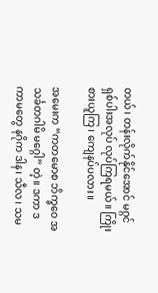တယ်၊ တန်းလိုက်နိုင်အောင် မဂ္ဂင်ရှစ်ပါးအလုပ် လုပ်ကြရမယ်။ ကြိုးစားယူကြ၊ ကျေနပ်ပလား။

အမေးက “ကတမောစ ဘိက္ခဝေ အသင်္ခတဂါမိ မဂ္ဂေါ” တဲ့။ ဒကာ ဒကာမတွေ နဂိုက ဒါန၊ သီလ၊ သမ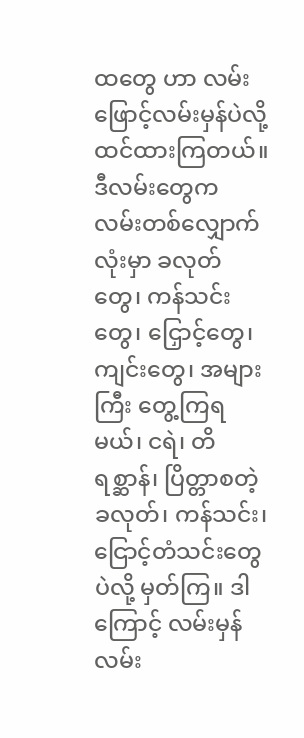ထတွေ ဟာ လမ်းဖြောင့်လမ်းမှန်ပဲလို့ ထင်ထားကြတယ်။ ဒီလမ်းတွေက လမ်းတစ်လျှောက်လုံးမှာ ခလုတ်တွေ၊ ကန်သင်းတွေ၊ ငြှောင့်တွေ၊ ကျင်းတွေ၊ အများကြီး တွေ့ကြရမယ်၊ ငရဲ၊ တိရစ္ဆာန်၊ ပြိတ္တာစတဲ့ ခလုတ်၊ ကန်သင်း၊ ငြောင့်တံသင်းတွေပဲလို့ မှတ်ကြ။ ဒါကြောင့် လမ်းမှန်လမ်း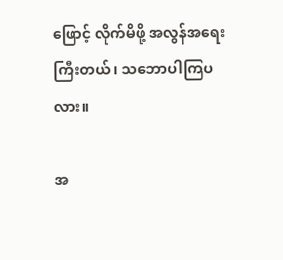ဖြောင့် လိုက်မိဖို့ အလွန်အရေးကြီးတယ်၊ သဘောပါကြပလား။

အ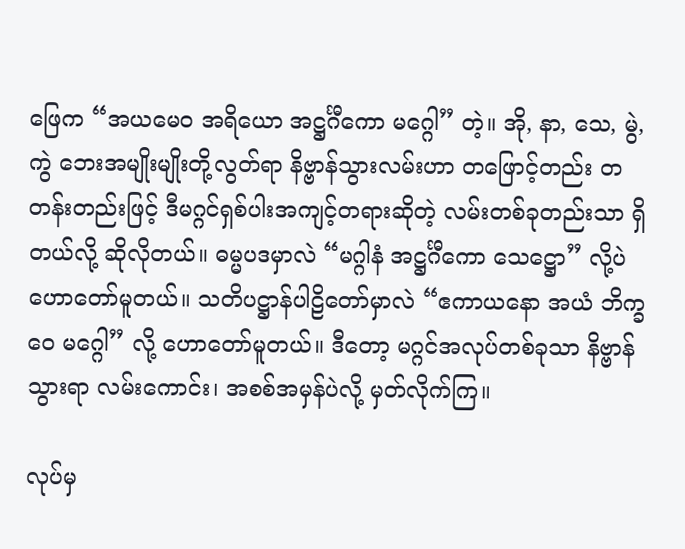ဖြေက “အယမေဝ အရိယော အဋ္ဌင်္ဂီကော မဂ္ဂေါ” တဲ့။ အို, နာ, သေ, မွဲ, ကွဲ ဘေးအမျိုးမျိုးတို့လွတ်ရာ နိဗ္ဗာန်သွားလမ်းဟာ တဖြောင့်တည်း တတန်းတည်းဖြင့် ဒီမဂ္ဂင်ရှစ်ပါးအကျင့်တရားဆိုတဲ့ လမ်းတစ်ခုတည်းသာ ရှိတယ်လို့ ဆိုလိုတယ်။ ဓမ္မပဒမှာလဲ “မဂ္ဂါနံ အဋ္ဌင်္ဂီကော သေဋ္ဌော” လို့ပဲ ဟောတော်မူတယ်။ သတိပဋ္ဌာန်ပါဠိတော်မှာလဲ “ဧကာယနော အယံ ဘိက္ခဝေ မဂ္ဂေါ” လို့ ဟောတော်မူတယ်။ ဒီတော့ မဂ္ဂင်အလုပ်တစ်ခုသာ နိဗ္ဗာန်သွားရာ လမ်းကောင်း၊ အစစ်အမှန်ပဲလို့ မှတ်လိုက်ကြ။

လုပ်မှ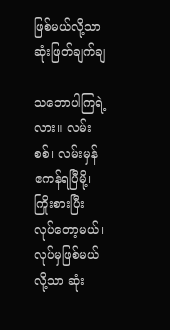ဖြစ်မယ်လို့သာ ဆုံးဖြတ်ချက်ချ

သဘောပါကြရဲ့လား။ လမ်းစစ်၊ လမ်းမှန် ဧကန်ရပြီမို့၊ ကြိုးစားပြီး လုပ်တော့မယ်၊ လုပ်မှဖြစ်မယ်လို့သာ ဆုံး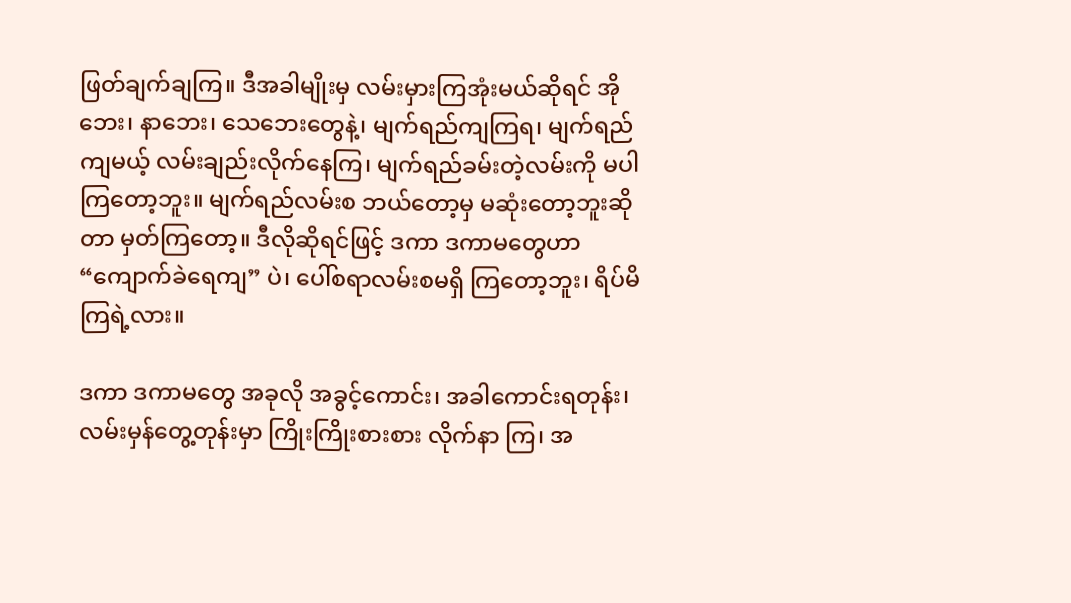ဖြတ်ချက်ချကြ။ ဒီအခါမျိုးမှ လမ်းမှားကြအုံးမယ်ဆိုရင် အိုဘေး၊ နာဘေး၊ သေဘေးတွေနဲ့၊ မျက်ရည်ကျကြရ၊ မျက်ရည်ကျမယ့် လမ်းချည်းလိုက်နေကြ၊ မျက်ရည်ခမ်းတဲ့လမ်းကို မပါကြတော့ဘူး။ မျက်ရည်လမ်းစ ဘယ်တော့မှ မဆုံးတော့ဘူးဆိုတာ မှတ်ကြတော့။ ဒီလိုဆိုရင်ဖြင့် ဒကာ ဒကာမတွေဟာ “ကျောက်ခဲရေကျ” ပဲ၊ ပေါ်စရာလမ်းစမရှိ ကြတော့ဘူး၊ ရိပ်မိကြရဲ့လား။

ဒကာ ဒကာမတွေ အခုလို အခွင့်ကောင်း၊ အခါကောင်းရတုန်း၊ လမ်းမှန်တွေ့တုန်းမှာ ကြိုးကြိုးစားစား လိုက်နာ ကြ၊ အ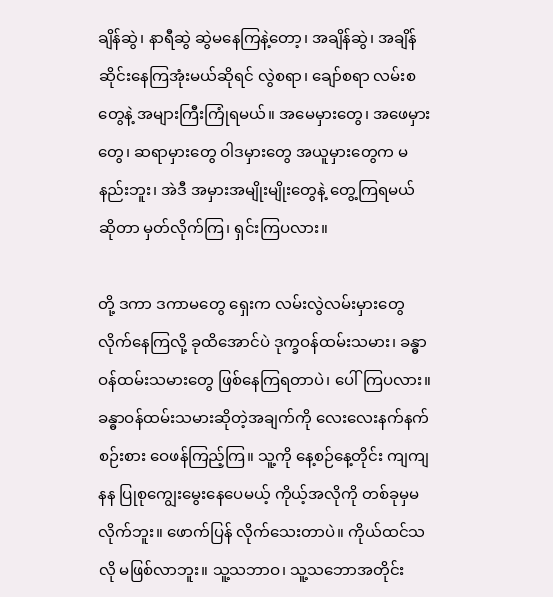ချိန်ဆွဲ၊ နာရီဆွဲ ဆွဲမနေကြနဲ့တော့၊ အချိန်ဆွဲ၊ အချိန်ဆိုင်းနေကြအုံးမယ်ဆိုရင် လွဲစရာ၊ ချော်စရာ လမ်းစတွေနဲ့ အများကြီးကြုံရမယ်။ အမေမှားတွေ၊ အဖေမှားတွေ၊ ဆရာမှားတွေ ဝါဒမှားတွေ အယူမှားတွေက မနည်းဘူး၊ အဲဒီ အမှားအမျိုးမျိုးတွေနဲ့ တွေ့ကြရမယ်ဆိုတာ မှတ်လိုက်ကြ၊ ရှင်းကြပလား။

တို့ ဒကာ ဒကာမတွေ ရှေးက လမ်းလွဲလမ်းမှားတွေ လိုက်နေကြလို့ ခုထိအောင်ပဲ ဒုက္ခဝန်ထမ်းသမား၊ ခန္ဓာ ဝန်ထမ်းသမားတွေ ဖြစ်နေကြရတာပဲ၊ ပေါ်ကြပလား။ ခန္ဓာဝန်ထမ်းသမားဆိုတဲ့အချက်ကို လေးလေးနက်နက် စဉ်းစား ဝေဖန်ကြည့်ကြ။ သူ့ကို နေ့စဉ်နေ့တိုင်း ကျကျနန ပြုစုကျွေးမွေးနေပေမယ့် ကိုယ့်အလိုကို တစ်ခုမှမလိုက်ဘူး။ ဖောက်ပြန် လိုက်သေးတာပဲ။ ကိုယ်ထင်သလို မဖြစ်လာဘူး။ သူ့သဘာဝ၊ သူ့သဘောအတိုင်း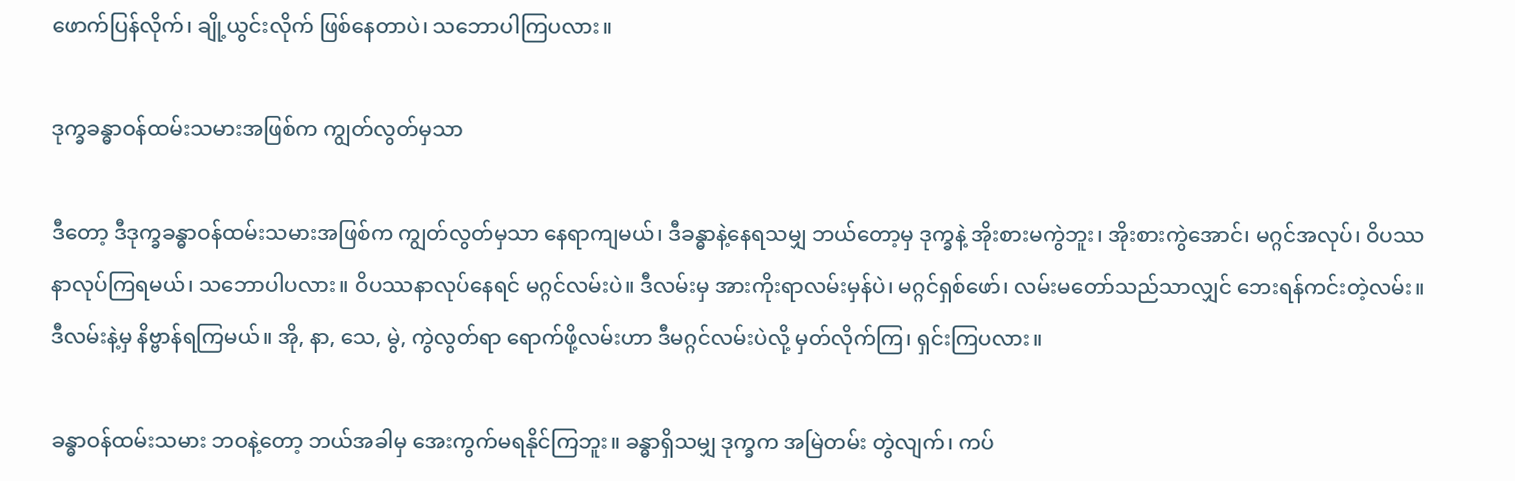ဖောက်ပြန်လိုက်၊ ချို့ယွင်းလိုက် ဖြစ်နေတာပဲ၊ သဘောပါကြပလား။

ဒုက္ခခန္ဓာဝန်ထမ်းသမားအဖြစ်က ကျွတ်လွတ်မှသာ

ဒီတော့ ဒီဒုက္ခခန္ဓာဝန်ထမ်းသမားအဖြစ်က ကျွတ်လွတ်မှသာ နေရာကျမယ်၊ ဒီခန္ဓာနဲ့နေရသမျှ ဘယ်တော့မှ ဒုက္ခနဲ့ အိုးစားမကွဲဘူး၊ အိုးစားကွဲအောင်၊ မဂ္ဂင်အလုပ်၊ ဝိပဿနာလုပ်ကြရမယ်၊ သဘောပါပလား။ ဝိပဿနာလုပ်နေရင် မဂ္ဂင်လမ်းပဲ။ ဒီလမ်းမှ အားကိုးရာလမ်းမှန်ပဲ၊ မဂ္ဂင်ရှစ်ဖော်၊ လမ်းမတော်သည်သာလျှင် ဘေးရန်ကင်းတဲ့လမ်း။ ဒီလမ်းနဲ့မှ နိဗ္ဗာန်ရကြမယ်။ အို, နာ, သေ, မွဲ, ကွဲလွတ်ရာ ရောက်ဖို့လမ်းဟာ ဒီမဂ္ဂင်လမ်းပဲလို့ မှတ်လိုက်ကြ၊ ရှင်းကြပလား။

ခန္ဓာဝန်ထမ်းသမား ဘဝနဲ့တော့ ဘယ်အခါမှ အေးကွက်မရနိုင်ကြဘူး။ ခန္ဓာရှိသမျှ ဒုက္ခက အမြဲတမ်း တွဲလျက်၊ ကပ်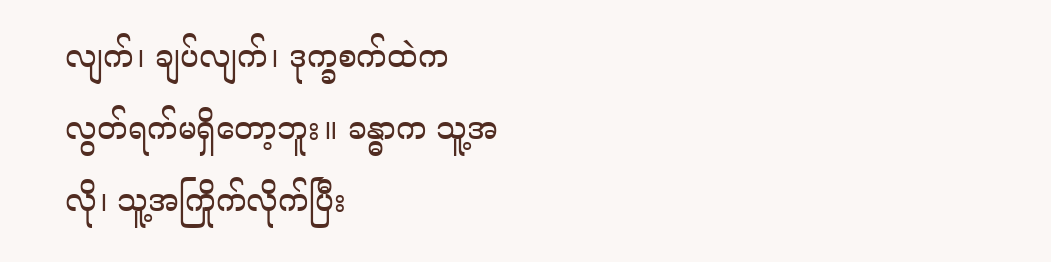လျက်၊ ချပ်လျက်၊ ဒုက္ခစက်ထဲက လွတ်ရက်မရှိတော့ဘူး။ ခန္ဓာက သူ့အလို၊ သူ့အကြိုက်လိုက်ပြီး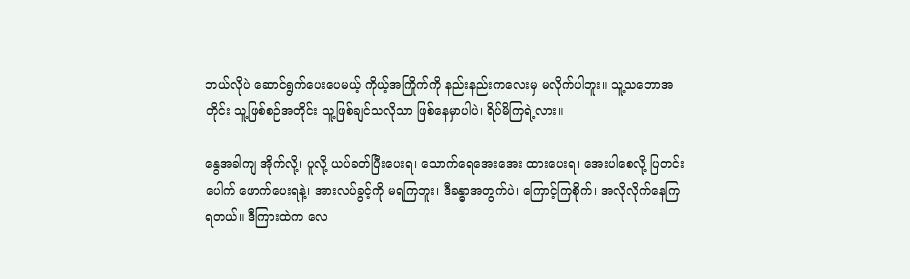ဘယ်လိုပဲ ဆောင်ရွက်ပေးပေမယ့် ကိုယ့်အကြိုက်ကို နည်းနည်းကလေးမှ မလိုက်ပါဘူး။ သူ့သဘောအတိုင်း သူ့ဖြစ်စဉ်အတိုင်း သူ့ဖြစ်ချင်သလိုသာ ဖြစ်နေမှာပါပဲ၊ ရိပ်မိကြရဲ့လား။

နွေအခါကျ အိုက်လို့၊ ပူလို့ ယပ်ခတ်ပြီးပေးရ၊ သောက်ရေအေးအေး ထားပေးရ၊ အေးပါစေလို့ ပြတင်းပေါက် ဖောက်ပေးရနဲ့၊ အားလပ်ခွင့်ကို မရကြဘူး၊ ဒီခန္ဓာအတွက်ပဲ၊ ကြောင့်ကြစိုက်၊ အလိုလိုက်နေကြရတယ်။ ဒီကြားထဲက လေ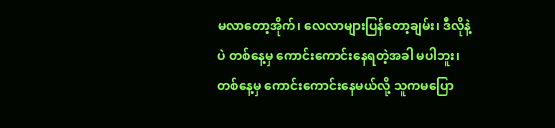မလာတော့အိုက်၊ လေလာများပြန်တော့ချမ်း၊ ဒီလိုနဲ့ပဲ တစ်နေ့မှ ကောင်းကောင်းနေရတဲ့အခါ မပါဘူး၊ တစ်နေ့မှ ကောင်းကောင်းနေမယ်လို့ သူကမပြော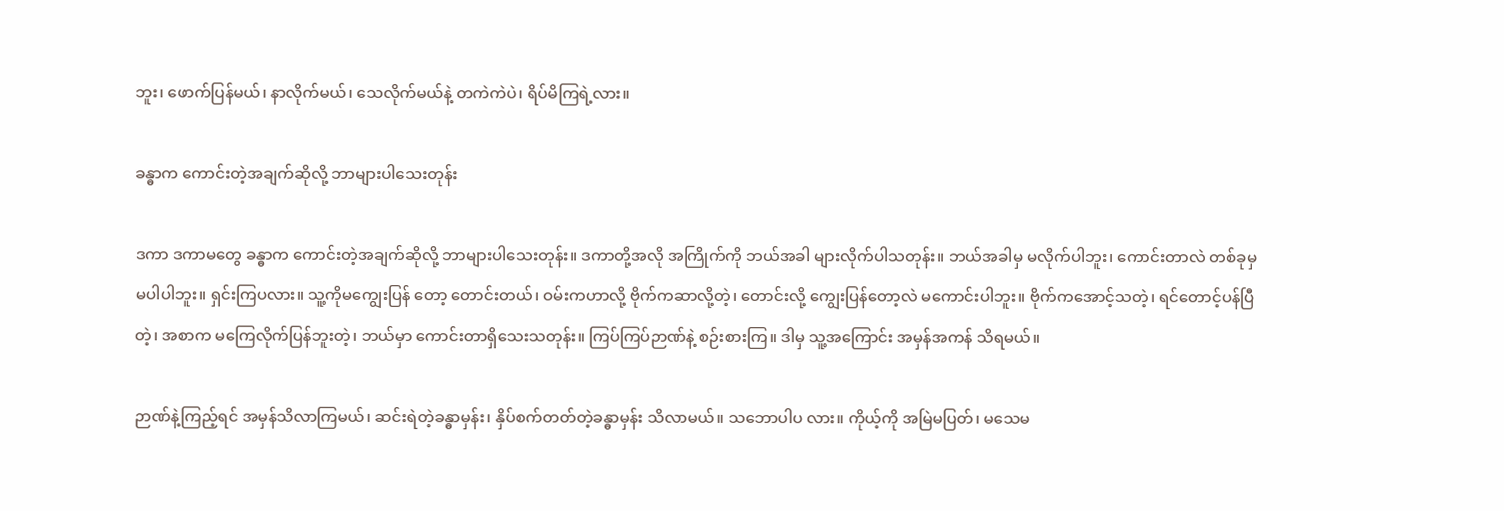ဘူး၊ ဖောက်ပြန်မယ်၊ နာလိုက်မယ်၊ သေလိုက်မယ်နဲ့ တကဲကဲပဲ၊ ရိပ်မိကြရဲ့လား။

ခန္ဓာက ကောင်းတဲ့အချက်ဆိုလို့ ဘာများပါသေးတုန်း

ဒကာ ဒကာမတွေ ခန္ဓာက ကောင်းတဲ့အချက်ဆိုလို့ ဘာများပါသေးတုန်း။ ဒကာတို့အလို အကြိုက်ကို ဘယ်အခါ များလိုက်ပါသတုန်း။ ဘယ်အခါမှ မလိုက်ပါဘူး၊ ကောင်းတာလဲ တစ်ခုမှမပါပါဘူး။ ရှင်းကြပလား။ သူ့ကိုမကျွေးပြန် တော့ တောင်းတယ်၊ ဝမ်းကဟာလို့ ဗိုက်ကဆာလို့တဲ့၊ တောင်းလို့ ကျွေးပြန်တော့လဲ မကောင်းပါဘူး။ ဗိုက်ကအောင့်သတဲ့၊ ရင်တောင့်ပန်ပြီတဲ့၊ အစာက မကြေလိုက်ပြန်ဘူးတဲ့၊ ဘယ်မှာ ကောင်းတာရှိသေးသတုန်း။ ကြပ်ကြပ်ဉာဏ်နဲ့ စဉ်းစားကြ။ ဒါမှ သူ့အကြောင်း အမှန်အကန် သိရမယ်။

ဉာဏ်နဲ့ကြည့်ရင် အမှန်သိလာကြမယ်၊ ဆင်းရဲတဲ့ခန္ဓာမှန်း၊ နှိပ်စက်တတ်တဲ့ခန္ဓာမှန်း သိလာမယ်။ သဘောပါပ လား။ ကိုယ့်ကို အမြဲမပြတ်၊ မသေမ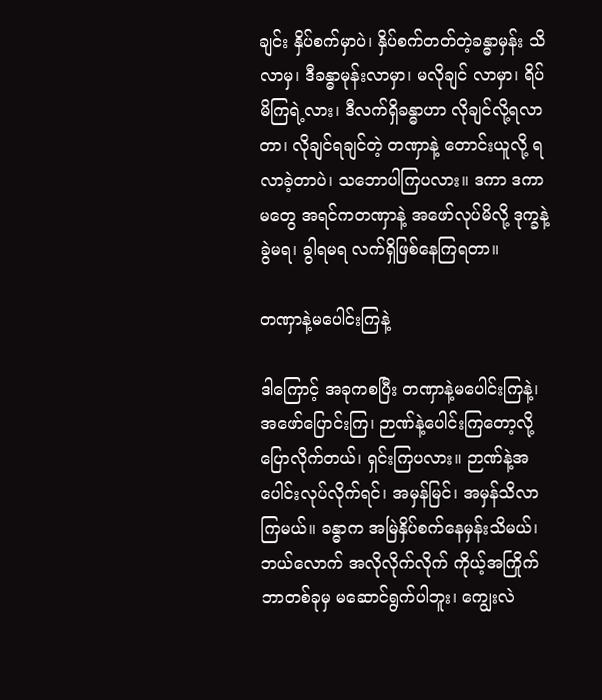ချင်း နှိပ်စက်မှာပဲ၊ နှိပ်စက်တတ်တဲ့ခန္ဓာမှန်း သိလာမှ၊ ဒီခန္ဓာမုန်းလာမှာ၊ မလိုချင် လာမှာ၊ ရိပ်မိကြရဲ့လား၊ ဒီလက်ရှိခန္ဓာဟာ လိုချင်လို့ရလာတာ၊ လိုချင်ရချင်တဲ့ တဏှာနဲ့ တောင်းယူလို့ ရလာခဲ့တာပဲ၊ သဘောပါကြပလား။ ဒကာ ဒကာမတွေ အရင်ကတဏှာနဲ့ အဖော်လုပ်မိလို့ ဒုက္ခနဲ့ ခွဲမရ၊ ခွါရမရ လက်ရှိဖြစ်နေကြရတာ။

တဏှာနဲ့မပေါင်းကြနဲ့

ဒါကြောင့် အခုကစပြီး တဏှာနဲ့မပေါင်းကြနဲ့၊ အဖော်ပြောင်းကြ၊ ဉာဏ်နဲ့ပေါင်းကြတော့လို့ ပြောလိုက်တယ်၊ ရှင်းကြပလား။ ဉာဏ်နဲ့အပေါင်းလုပ်လိုက်ရင်၊ အမှန်မြင်၊ အမှန်သိလာကြမယ်။ ခန္ဓာက အမြဲနှိပ်စက်နေမှန်းသိမယ်၊ ဘယ်လောက် အလိုလိုက်လိုက် ကိုယ့်အကြိုက် ဘာတစ်ခုမှ မဆောင်ရွက်ပါဘူး၊ ကျွေးလဲ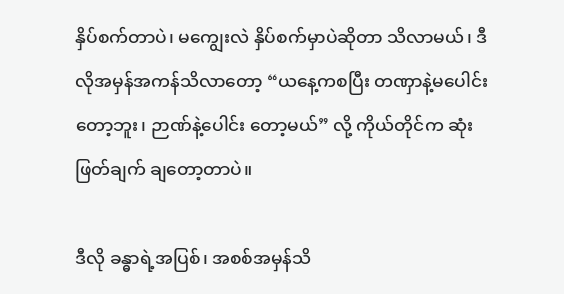နှိပ်စက်တာပဲ၊ မကျွေးလဲ နှိပ်စက်မှာပဲဆိုတာ သိလာမယ်၊ ဒီလိုအမှန်အကန်သိလာတော့ “ယနေ့ကစပြီး တဏှာနဲ့မပေါင်းတော့ဘူး၊ ဉာဏ်နဲ့ပေါင်း တော့မယ်” လို့ ကိုယ်တိုင်က ဆုံးဖြတ်ချက် ချတော့တာပဲ။

ဒီလို ခန္ဓာရဲ့အပြစ်၊ အစစ်အမှန်သိ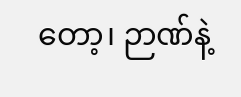တော့၊ ဉာဏ်နဲ့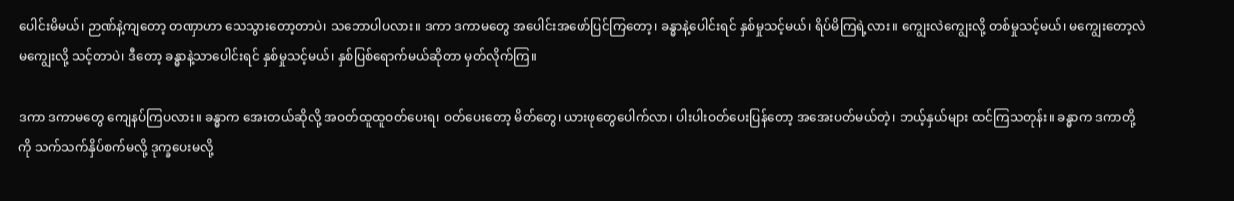ပေါင်းမိမယ်၊ ဉာဏ်နဲ့ကျတော့ တဏှာဟာ သေသွားတော့တာပဲ၊ သဘောပါပလား။ ဒကာ ဒကာမတွေ အပေါင်းအဖော်ပြင်ကြတော့၊ ခန္ဓာနဲ့ပေါင်းရင် နှစ်မှုသင့်မယ်၊ ရိပ်မိကြရဲ့လား။ ကျွေးလဲကျွေးလို့ တစ်မှုသင့်မယ်၊ မကျွေးတော့လဲ မကျွေးလို့ သင့်တာပဲ၊ ဒီတော့ ခန္ဓာနဲ့သာပေါင်းရင် နှစ်မှုသင့်မယ်၊ နှစ်ပြစ်ရောက်မယ်ဆိုတာ မှတ်လိုက်ကြ။

ဒကာ ဒကာမတွေ ကျေနပ်ကြပလား။ ခန္ဓာက အေးတယ်ဆိုလို့ အဝတ်ထူထူဝတ်ပေးရ၊ ဝတ်ပေးတော့ မိတ်တွေ၊ ယားဖုတွေပေါက်လာ၊ ပါးပါးဝတ်ပေးပြန်တော့ အအေးပတ်မယ်တဲ့၊ ဘယ့်နှယ်များ ထင်ကြသတုန်း။ ခန္ဓာက ဒကာတို့ကို သက်သက်နှိပ်စက်မလို့ ဒုက္ခပေးမလို့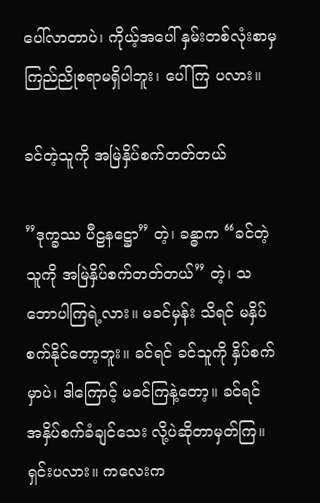ပေါ်လာတာပဲ၊ ကိုယ့်အပေါ် နှမ်းတစ်လုံးစာမှ ကြည်ညိုစရာမရှိပါဘူး၊ ပေါ်ကြ ပလား။

ခင်တဲ့သူကို အမြဲနှိပ်စက်တတ်တယ်

”ဒုက္ခဿ ပီဠနဋ္ဌော” တဲ့၊ ခန္ဓာက “ခင်တဲ့သူကို အမြဲနှိပ်စက်တတ်တယ်” တဲ့၊ သဘောပါကြရဲ့လား။ မခင်မှန်း သိရင် မနှိပ်စက်နိုင်တော့ဘူး။ ခင်ရင် ခင်သူကို နှိပ်စက်မှာပဲ၊ ဒါကြောင့် မခင်ကြနဲ့တော့။ ခင်ရင် အနှိပ်စက်ခံချင်သေး လို့ပဲဆိုတာမှတ်ကြ။ ရှင်းပလား။ ကလေးက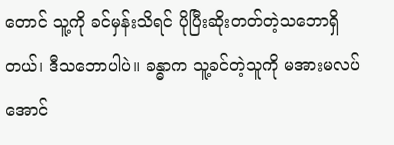တောင် သူ့ကို ခင်မှန်းသိရင် ပိုပြီးဆိုးတတ်တဲ့သဘောရှိတယ်၊ ဒီသဘောပါပဲ။ ခန္ဓာက သူ့ခင်တဲ့သူကို မအားမလပ်အောင်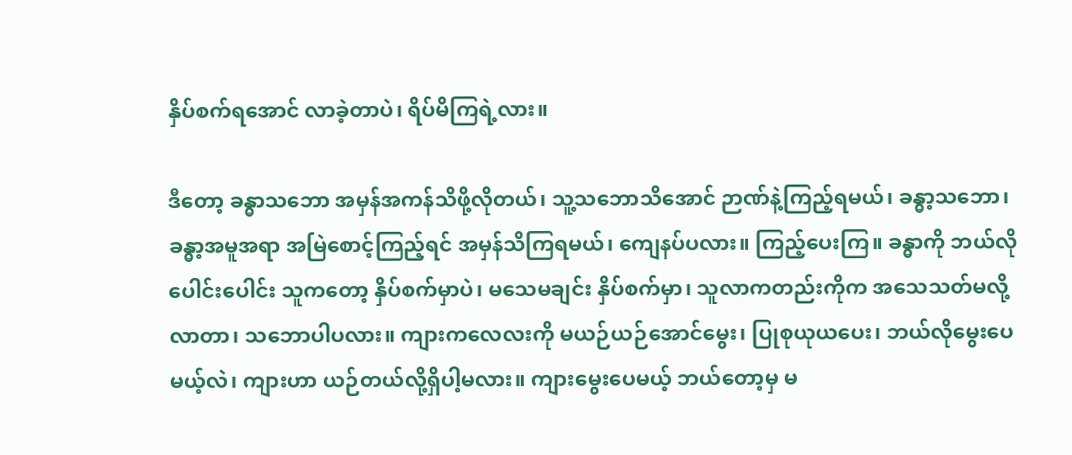နှိပ်စက်ရအောင် လာခဲ့တာပဲ၊ ရိပ်မိကြရဲ့လား။

ဒီတော့ ခန္ဓာသဘော အမှန်အကန်သိဖို့လိုတယ်၊ သူ့သဘောသိအောင် ဉာဏ်နဲ့ကြည့်ရမယ်၊ ခန္ဓာ့သဘော၊ ခန္ဓာ့အမူအရာ အမြဲစောင့်ကြည့်ရင် အမှန်သိကြရမယ်၊ ကျေနပ်ပလား။ ကြည့်ပေးကြ။ ခန္ဓာကို ဘယ်လိုပေါင်းပေါင်း သူကတော့ နှိပ်စက်မှာပဲ၊ မသေမချင်း နှိပ်စက်မှာ၊ သူလာကတည်းကိုက အသေသတ်မလို့လာတာ၊ သဘောပါပလား။ ကျားကလေလးကို မယဉ်ယဉ်အောင်မွေး၊ ပြုစုယုယပေး၊ ဘယ်လိုမွေးပေမယ့်လဲ၊ ကျားဟာ ယဉ်တယ်လို့ရှိပါ့မလား။ ကျားမွေးပေမယ့် ဘယ်တော့မှ မ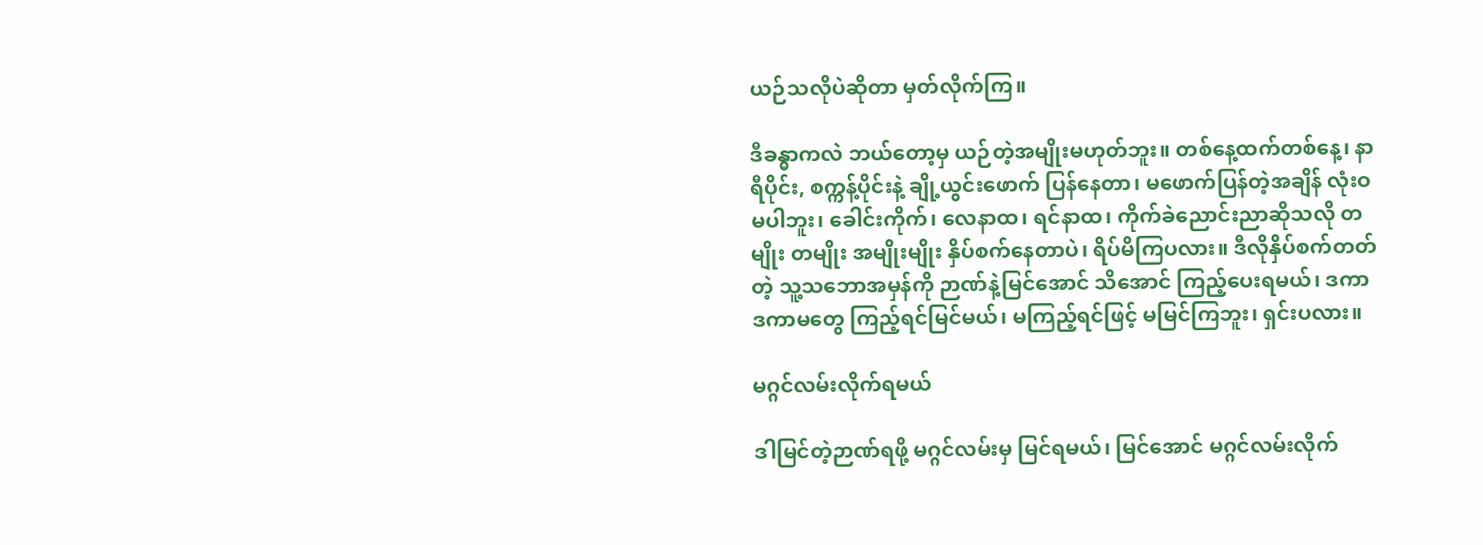ယဉ်သလိုပဲဆိုတာ မှတ်လိုက်ကြ။

ဒီခန္ဓာကလဲ ဘယ်တော့မှ ယဉ်တဲ့အမျိုးမဟုတ်ဘူး။ တစ်နေ့ထက်တစ်နေ့၊ နာရီပိုင်း, စက္ကန့်ပိုင်းနဲ့ ချို့ယွင်းဖောက် ပြန်နေတာ၊ မဖောက်ပြန်တဲ့အချိန် လုံးဝမပါဘူး၊ ခေါင်းကိုက်၊ လေနာထ၊ ရင်နာထ၊ ကိုက်ခဲညောင်းညာဆိုသလို တမျိုး တမျိုး အမျိုးမျိုး နှိပ်စက်နေတာပဲ၊ ရိပ်မိကြပလား။ ဒီလိုနှိပ်စက်တတ်တဲ့ သူ့သဘောအမှန်ကို ဉာဏ်နဲ့မြင်အောင် သိအောင် ကြည့်ပေးရမယ်၊ ဒကာ ဒကာမတွေ ကြည့်ရင်မြင်မယ်၊ မကြည့်ရင်ဖြင့် မမြင်ကြဘူး၊ ရှင်းပလား။

မဂ္ဂင်လမ်းလိုက်ရမယ်

ဒါမြင်တဲ့ဉာဏ်ရဖို့ မဂ္ဂင်လမ်းမှ မြင်ရမယ်၊ မြင်အောင် မဂ္ဂင်လမ်းလိုက်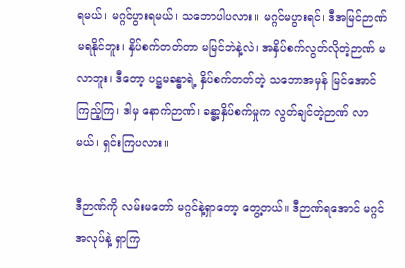ရမယ်၊ မဂ္ဂင်ပွားရမယ်၊ သဘောပါပလား။ မဂ္ဂင်မပွားရင်၊ ဒီအမြင်ဉာဏ်မရနိုင်ဘူး၊ နှိပ်စက်တတ်တာ မမြင်ဘဲနဲ့လဲ၊ အနှိပ်စက်လွတ်လိုတဲ့ဉာဏ် မလာဘူး၊ ဒီတော့ ပဋ္ဌမခန္ဓာရဲ့ နှိပ်စက်တတ်တဲ့ သဘောအမှန် မြင်အောင်ကြည့်ကြ၊ ဒါမှ နောက်ဉာဏ်၊ ခန္ဓာ့နှိပ်စက်မှုက လွတ်ချင်တဲ့ဉာဏ် လာမယ်၊ ရှင်းကြပလား။

ဒီဉာဏ်ကို လမ်းမတော် မဂ္ဂင်နဲ့ရှာတော့ တွေ့တယ်။ ဒီဉာဏ်ရအောင် မဂ္ဂင်အလုပ်နဲ့ ရှာကြ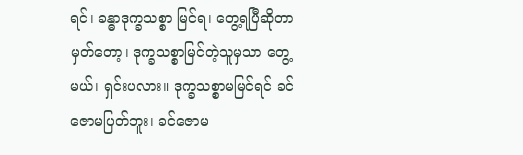ရင်၊ ခန္ဓာဒုက္ခသစ္စာ မြင်ရ၊ တွေ့ရပြီဆိုတာမှတ်တော့၊ ဒုက္ခသစ္စာမြင်တဲ့သူမှသာ တွေ့မယ်၊ ရှင်းပလား။ ဒုက္ခသစ္စာမမြင်ရင် ခင်ဇောမပြတ်ဘူး၊ ခင်ဇောမ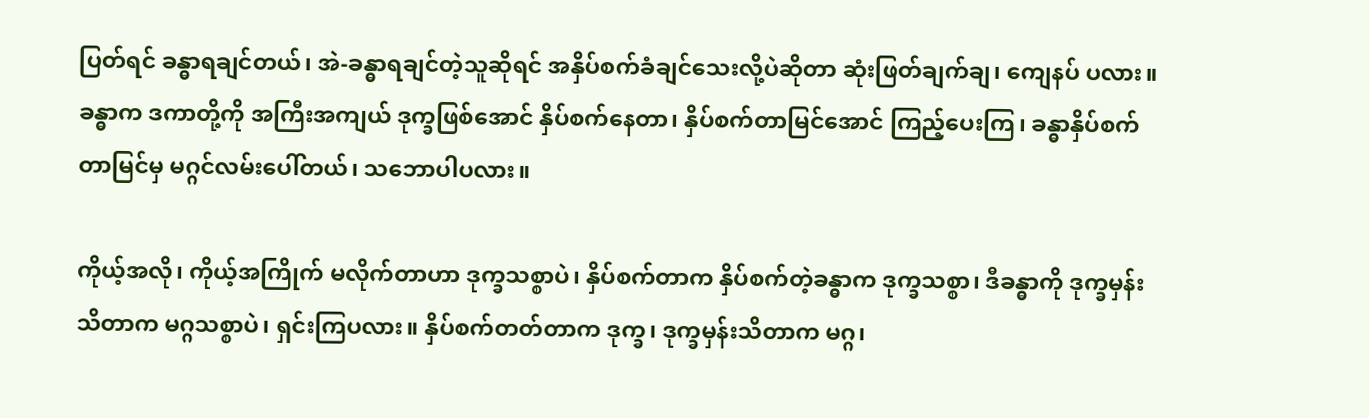ပြတ်ရင် ခန္ဓာရချင်တယ်၊ အဲ-ခန္ဓာရချင်တဲ့သူဆိုရင် အနှိပ်စက်ခံချင်သေးလို့ပဲဆိုတာ ဆုံးဖြတ်ချက်ချ၊ ကျေနပ် ပလား။ ခန္ဓာက ဒကာတို့ကို အကြီးအကျယ် ဒုက္ခဖြစ်အောင် နှိပ်စက်နေတာ၊ နှိပ်စက်တာမြင်အောင် ကြည့်ပေးကြ၊ ခန္ဓာနှိပ်စက်တာမြင်မှ မဂ္ဂင်လမ်းပေါ်တယ်၊ သဘောပါပလား။

ကိုယ့်အလို၊ ကိုယ့်အကြိုက် မလိုက်တာဟာ ဒုက္ခသစ္စာပဲ၊ နှိပ်စက်တာက နှိပ်စက်တဲ့ခန္ဓာက ဒုက္ခသစ္စာ၊ ဒီခန္ဓာကို ဒုက္ခမှန်းသိတာက မဂ္ဂသစ္စာပဲ၊ ရှင်းကြပလား။ နှိပ်စက်တတ်တာက ဒုက္ခ၊ ဒုက္ခမှန်းသိတာက မဂ္ဂ၊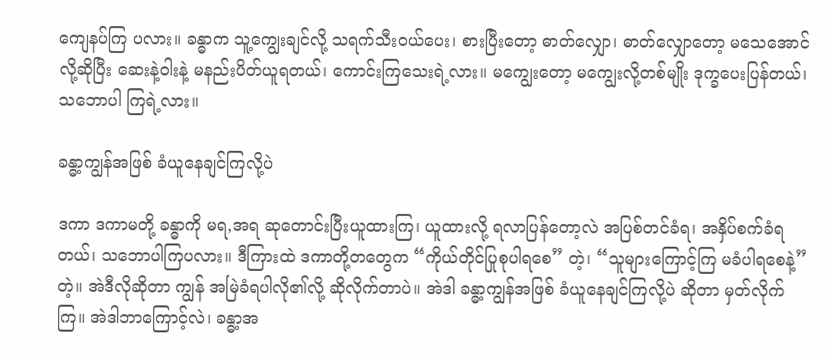ကျေနပ်ကြ ပလား။ ခန္ဓာက သူ့ကျွေးချင်လို့ သရက်သီးဝယ်ပေး၊ စားပြီးတော့ ဓာတ်လျှော၊ ဓာတ်လျှောတော့ မသေအောင်လို့ဆိုပြီး ဆေးနဲ့ဝါးနဲ့ မနည်းပိတ်ယူရတယ်၊ ကောင်းကြသေးရဲ့လား။ မကျွေးတော့ မကျွေးလို့တစ်မျိုး ဒုက္ခပေးပြန်တယ်၊ သဘောပါ ကြရဲ့လား။

ခန္ဓာ့ကျွန်အဖြစ် ခံယူနေချင်ကြလို့ပဲ

ဒကာ ဒကာမတို့ ခန္ဓာကို မရ,အရ ဆုတောင်းပြီးယူထားကြ၊ ယူထားလို့ ရလာပြန်တော့လဲ အပြစ်တင်ခံရ၊ အနှိပ်စက်ခံရတယ်၊ သဘောပါကြပလား။ ဒီကြားထဲ ဒကာတို့တတွေက “ကိုယ်တိုင်ပြုစုပါရစေ” တဲ့၊ “သူများကြောင့်ကြ မခံပါရစေနဲ့” တဲ့။ အဲဒီလိုဆိုတာ ကျွန် အမြဲခံရပါလို၏လို့ ဆိုလိုက်တာပဲ။ အဲဒါ ခန္ဓာ့ကျွန်အဖြစ် ခံယူနေချင်ကြလို့ပဲ ဆိုတာ မှတ်လိုက်ကြ။ အဲဒါဘာကြောင့်လဲ၊ ခန္ဓာ့အ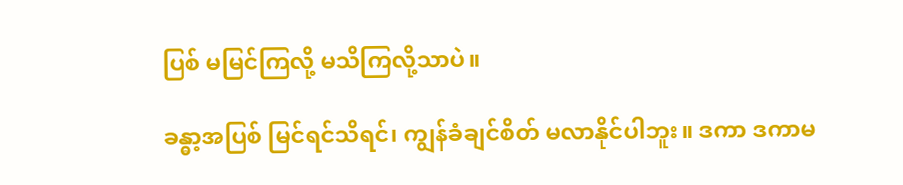ပြစ် မမြင်ကြလို့ မသိကြလို့သာပဲ။

ခန္ဓာ့အပြစ် မြင်ရင်သိရင်၊ ကျွန်ခံချင်စိတ် မလာနိုင်ပါဘူး။ ဒကာ ဒကာမ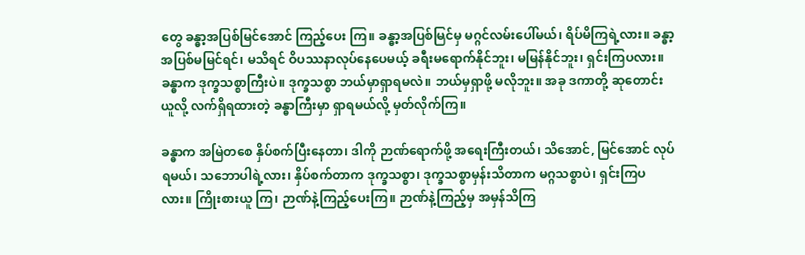တွေ ခန္ဓာ့အပြစ်မြင်အောင် ကြည့်ပေး ကြ။ ခန္ဓာ့အပြစ်မြင်မှ မဂ္ဂင်လမ်းပေါ်မယ်၊ ရိပ်မိကြရဲ့လား။ ခန္ဓာ့အပြစ်မမြင်ရင်၊ မသိရင် ဝိပဿနာလုပ်နေပေမယ့် ခရီးမရောက်နိုင်ဘူး၊ မမြန်နိုင်ဘူး၊ ရှင်းကြပလား။ ခန္ဓာက ဒုက္ခသစ္စာကြီးပဲ။ ဒုက္ခသစ္စာ ဘယ်မှာရှာရမလဲ။ ဘယ်မှရှာဖို့ မလိုဘူး။ အခု ဒကာတို့ ဆုတောင်းယူလို့ လက်ရှိရထားတဲ့ ခန္ဓာကြီးမှာ ရှာရမယ်လို့ မှတ်လိုက်ကြ။

ခန္ဓာက အမြဲတစေ နှိပ်စက်ပြီးနေတာ၊ ဒါကို ဉာဏ်ရောက်ဖို့ အရေးကြီးတယ်၊ သိအောင်, မြင်အောင် လုပ်ရမယ်၊ သဘောပါရဲ့လား၊ နှိပ်စက်တာက ဒုက္ခသစ္စာ၊ ဒုက္ခသစ္စာမှန်းသိတာက မဂ္ဂသစ္စာပဲ၊ ရှင်းကြပလား။ ကြိုးစားယူ ကြ၊ ဉာဏ်နဲ့ကြည့်ပေးကြ။ ဉာဏ်နဲ့ကြည့်မှ အမှန်သိကြ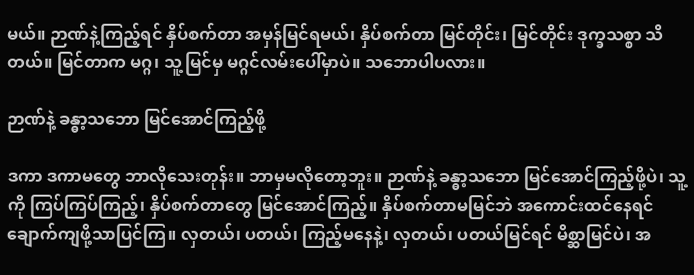မယ်။ ဉာဏ်နဲ့ကြည့်ရင် နှိပ်စက်တာ အမှန်မြင်ရမယ်၊ နှိပ်စက်တာ မြင်တိုင်း၊ မြင်တိုင်း ဒုက္ခသစ္စာ သိတယ်။ မြင်တာက မဂ္ဂ၊ သူ့မြင်မှ မဂ္ဂင်လမ်းပေါ်မှာပဲ။ သဘောပါပလား။

ဉာဏ်နဲ့ ခန္ဓာ့သဘော မြင်အောင်ကြည့်ဖို့

ဒကာ ဒကာမတွေ ဘာလိုသေးတုန်း။ ဘာမှမလိုတော့ဘူး။ ဉာဏ်နဲ့ ခန္ဓာ့သဘော မြင်အောင်ကြည့်ဖို့ပဲ၊ သူ့ကို ကြပ်ကြပ်ကြည့်၊ နှိပ်စက်တာတွေ မြင်အောင်ကြည့်။ နှိပ်စက်တာမမြင်ဘဲ အကောင်းထင်နေရင် ချောက်ကျဖို့သာပြင်ကြ။ လှတယ်၊ ပတယ်၊ ကြည့်မနေနဲ့၊ လှတယ်၊ ပတယ်မြင်ရင် မိစ္ဆာမြင်ပဲ၊ အ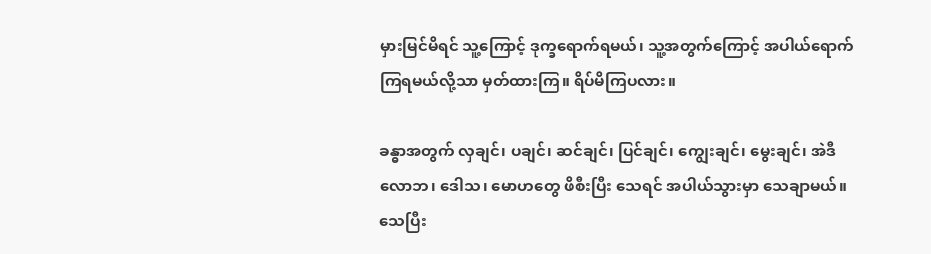မှားမြင်မိရင် သူ့ကြောင့် ဒုက္ခရောက်ရမယ်၊ သူ့အတွက်ကြောင့် အပါယ်ရောက်ကြရမယ်လို့သာ မှတ်ထားကြ။ ရိပ်မိကြပလား။

ခန္ဓာအတွက် လှချင်၊ ပချင်၊ ဆင်ချင်၊ ပြင်ချင်၊ ကျွေးချင်၊ မွေးချင်၊ အဲဒီလောဘ၊ ဒေါသ၊ မောဟတွေ ဖိစီးပြီး သေရင် အပါယ်သွားမှာ သေချာမယ်။ သေပြီး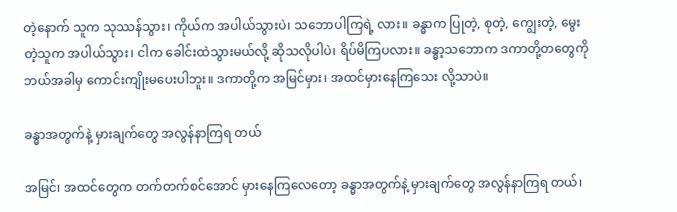တဲ့နောက် သူက သုဿန်သွား၊ ကိုယ်က အပါယ်သွားပဲ၊ သဘောပါကြရဲ့ လား။ ခန္ဓာက ပြုတဲ့, စုတဲ့, ကျွေးတဲ့, မွေးတဲ့သူက အပါယ်သွား၊ ငါက ခေါင်းထဲသွားမယ်လို့ ဆိုသလိုပါပဲ၊ ရိပ်မိကြပလား။ ခန္ဓာ့သဘောက ဒကာတို့တတွေကို ဘယ်အခါမှ ကောင်းကျိုးမပေးပါဘူး။ ဒကာတို့က အမြင်မှား၊ အထင်မှားနေကြသေး လို့သာပဲ။

ခန္ဓာအတွက်နဲ့ မှားချက်တွေ အလွန်နာကြရ တယ်

အမြင်၊ အထင်တွေက တက်တက်စင်အောင် မှားနေကြလေတော့ ခန္ဓာအတွက်နဲ့ မှားချက်တွေ အလွန်နာကြရ တယ်၊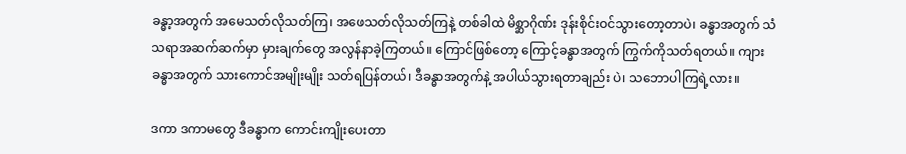ခန္ဓာ့အတွက် အမေသတ်လိုသတ်ကြ၊ အဖေသတ်လိုသတ်ကြနဲ့ တစ်ခါထဲ မိစ္ဆာဂိုဏ်း ဒုန်းစိုင်းဝင်သွားတော့တာပဲ၊ ခန္ဓာအတွက် သံသရာအဆက်ဆက်မှာ မှားချက်တွေ အလွန်နာခဲ့ကြတယ်။ ကြောင်ဖြစ်တော့ ကြောင့်ခန္ဓာအတွက် ကြွက်ကိုသတ်ရတယ်။ ကျားခန္ဓာအတွက် သားကောင်အမျိုးမျိုး သတ်ရပြန်တယ်၊ ဒီခန္ဓာအတွက်နဲ့ အပါယ်သွားရတာချည်း ပဲ၊ သဘောပါကြရဲ့လား။

ဒကာ ဒကာမတွေ ဒီခန္ဓာက ကောင်းကျိုးပေးတာ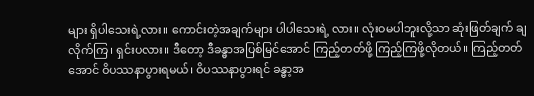များ ရှိပါသေးရဲ့လား။ ကောင်းတဲ့အချက်များ ပါပါသေးရဲ့ လား။ လုံးဝမပါဘူးလို့သာ ဆုံးဖြတ်ချက် ချလိုက်ကြ၊ ရှင်းပလား။ ဒီတော့ ဒီခန္ဓာအပြစ်မြင်အောင် ကြည့်တတ်ဖို့ ကြည့်ကြဖို့လိုတယ်။ ကြည့်တတ်အောင် ဝိပဿနာပွားရမယ်၊ ဝိပဿနာပွားရင် ခန္ဓာ့အ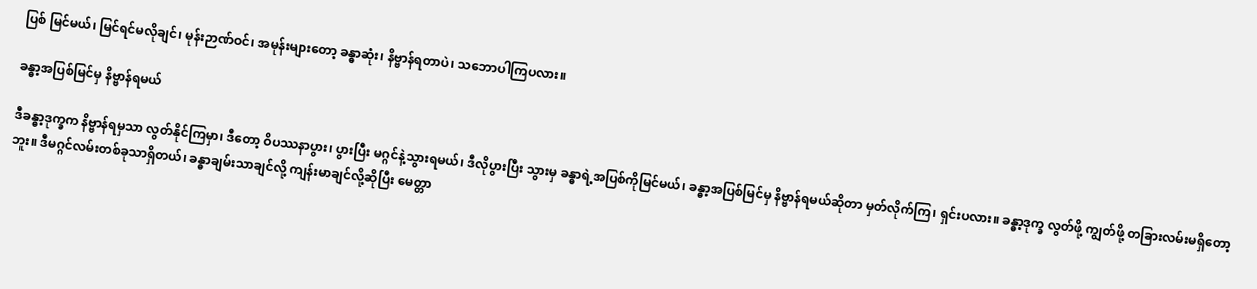ပြစ် မြင်မယ်၊ မြင်ရင်မလိုချင်၊ မုန်းဉာဏ်ဝင်၊ အမုန်းများတော့ ခန္ဓာဆုံး၊ နိဗ္ဗာန်ရတာပဲ၊ သဘောပါကြပလား။

ခန္ဓာ့အပြစ်မြင်မှ နိဗ္ဗာန်ရမယ်

ဒီခန္ဓာ့ဒုက္ခက နိဗ္ဗာန်ရမှသာ လွတ်နိုင်ကြမှာ၊ ဒီတော့ ဝိပဿနာပွား၊ ပွားပြီး မဂ္ဂင်နဲ့သွားရမယ်၊ ဒီလိုပွားပြီး သွားမှ ခန္ဓာရဲ့အပြစ်ကိုမြင်မယ်၊ ခန္ဓာ့အပြစ်မြင်မှ နိဗ္ဗာန်ရမယ်ဆိုတာ မှတ်လိုက်ကြ၊ ရှင်းပလား။ ခန္ဓာ့ဒုက္ခ လွတ်ဖို့ ကျွတ်ဖို့ တခြားလမ်းမရှိတော့ဘူး။ ဒီမဂ္ဂင်လမ်းတစ်ခုသာရှိတယ်၊ ခန္ဓာချမ်းသာချင်လို့ ကျန်းမာချင်လို့ဆိုပြီး မေတ္တာ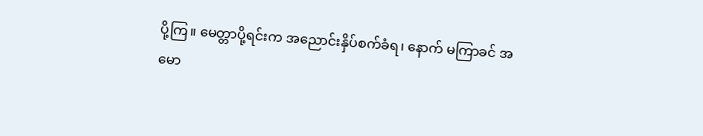ပို့ကြ။ မေတ္တာပို့ရင်းက အညောင်းနှိပ်စက်ခံရ၊ နောက် မကြာခင် အမော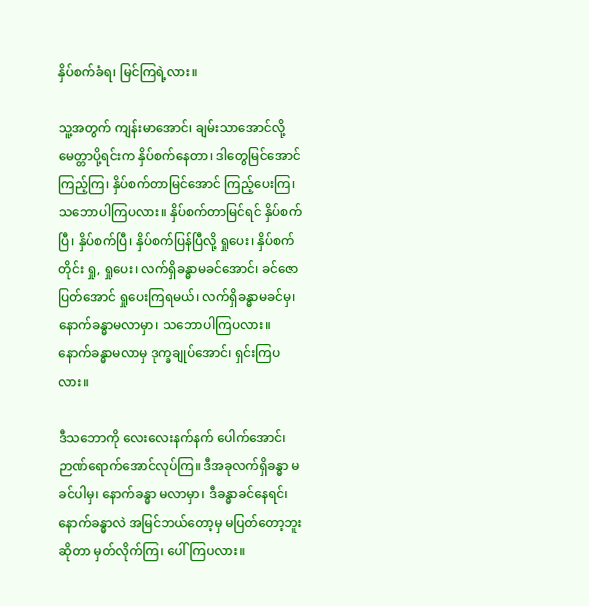နှိပ်စက်ခံရ၊ မြင်ကြရဲ့လား။

သူ့အတွက် ကျန်းမာအောင်၊ ချမ်းသာအောင်လို့ မေတ္တာပို့ရင်းက နှိပ်စက်နေတာ၊ ဒါတွေမြင်အောင်ကြည့်ကြ၊ နှိပ်စက်တာမြင်အောင် ကြည့်ပေးကြ၊ သဘောပါကြပလား။ နှိပ်စက်တာမြင်ရင် နှိပ်စက်ပြီ၊ နှိပ်စက်ပြီ၊ နှိပ်စက်ပြန်ပြီလို့ ရှုပေး၊ နှိပ်စက်တိုင်း ရှု, ရှုပေး၊ လက်ရှိခန္ဓာမခင်အောင်၊ ခင်ဇောပြတ်အောင် ရှုပေးကြရမယ်၊ လက်ရှိခန္ဓာမခင်မှ၊ နောက်ခန္ဓာမလာမှာ၊ သဘောပါကြပလား။ နောက်ခန္ဓာမလာမှ ဒုက္ခချုပ်အောင်၊ ရှင်းကြပလား။

ဒီသဘောကို လေးလေးနက်နက် ပေါက်အောင်၊ ဉာဏ်ရောက်အောင်လုပ်ကြ။ ဒီအခုလက်ရှိခန္ဓာ မခင်ပါမှ၊ နောက်ခန္ဓာ မလာမှာ၊ ဒီခန္ဓာခင်နေရင်၊ နောက်ခန္ဓာလဲ အမြင်ဘယ်တော့မှ မပြတ်တော့ဘူးဆိုတာ မှတ်လိုက်ကြ၊ ပေါ်ကြပလား။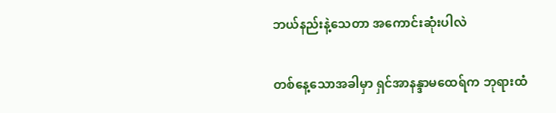ဘယ်နည်းနဲ့သေတာ အကောင်းဆုံးပါလဲ

တစ်နေ့သောအခါမှာ ရှင်အာနန္ဒာမထေရ်က ဘုရားထံ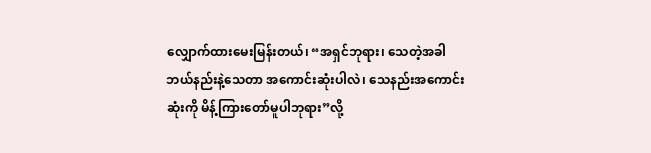လျှောက်ထားမေးမြန်းတယ်၊ “အရှင်ဘုရား၊ သေတဲ့အခါ ဘယ်နည်းနဲ့သေတာ အကောင်းဆုံးပါလဲ၊ သေနည်းအကောင်းဆုံးကို မိန့်ကြားတော်မူပါဘုရား”လို့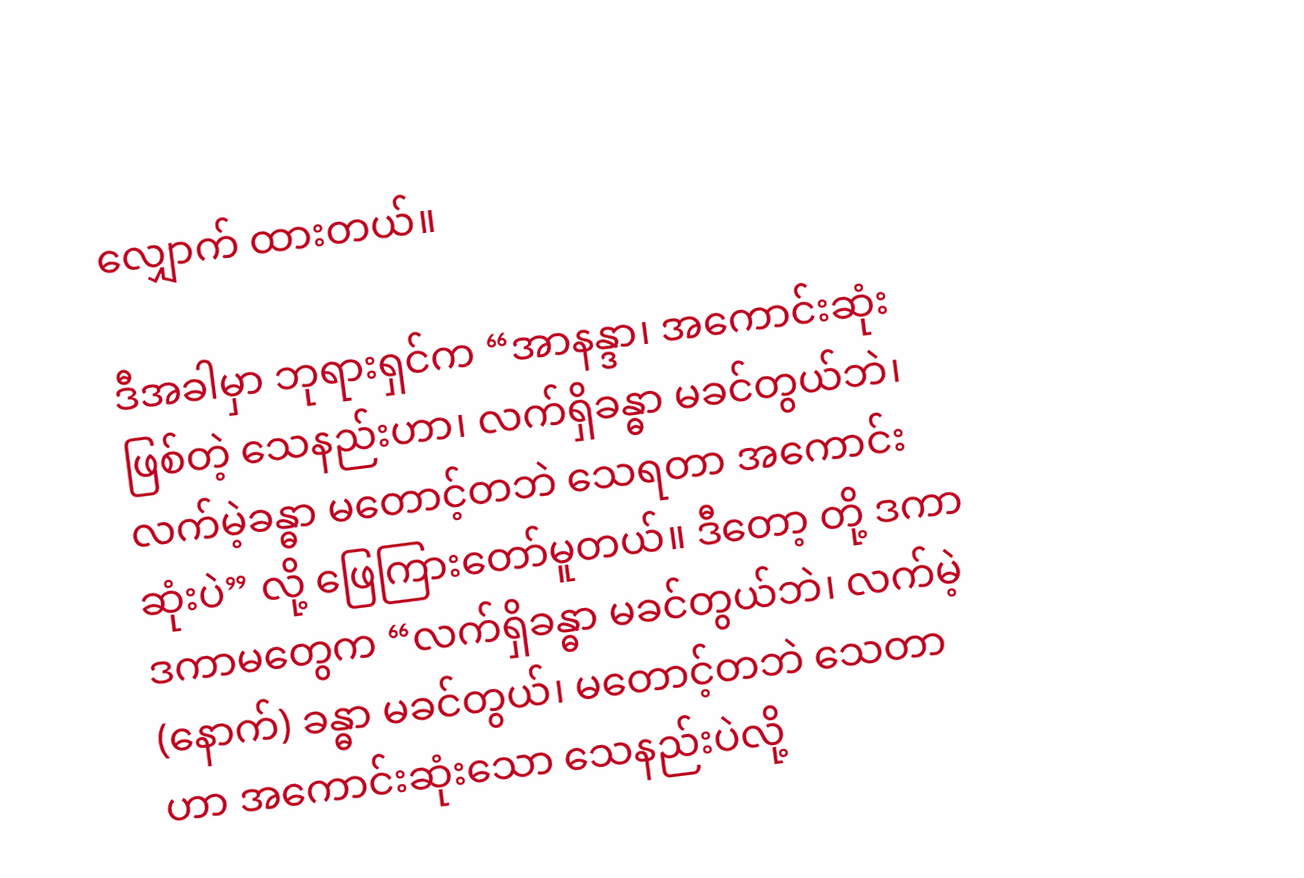လျှောက် ထားတယ်။

ဒီအခါမှာ ဘုရားရှင်က “အာနန္ဒာ၊ အကောင်းဆုံးဖြစ်တဲ့ သေနည်းဟာ၊ လက်ရှိခန္ဓာ မခင်တွယ်ဘဲ၊ လက်မဲ့ခန္ဓာ မတောင့်တဘဲ သေရတာ အကောင်းဆုံးပဲ” လို့ ဖြေကြားတော်မူတယ်။ ဒီတော့ တို့ ဒကာ ဒကာမတွေက “လက်ရှိခန္ဓာ မခင်တွယ်ဘဲ၊ လက်မဲ့ (နောက်) ခန္ဓာ မခင်တွယ်၊ မတောင့်တဘဲ သေတာဟာ အကောင်းဆုံးသော သေနည်းပဲလို့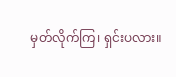မှတ်လိုက်ကြ၊ ရှင်းပလား။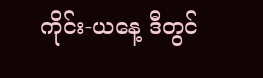ကိုင်း-ယနေ့ ဒီတွင်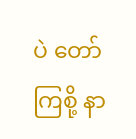ပဲ တော်ကြစို့ နာ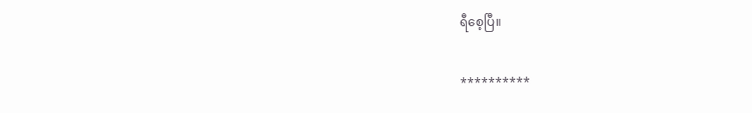ရီစေ့ပြီ။

**********